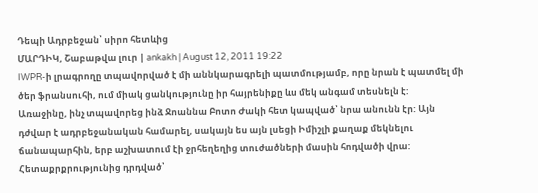Դեպի Ադրբեջան՝ սիրո հետևից
ՄԱՐԴԻԿ, Շաբաթվա լուր | ankakh | August 12, 2011 19:22
IWPR-ի լրագրողը տպավորված է մի աննկարագրելի պատմությամբ, որը նրան է պատմել մի ծեր ֆրանսուհի, ում միակ ցանկությունը իր հայրենիքը ևս մեկ անգամ տեսնելն է:
Առաջինը, ինչ տպավորեց ինձ Ջոաննա Բոտո Ժակի հետ կապված՝ նրա անունն էր: Այն դժվար է ադրբեջանական համարել, սակայն ես այն լսեցի Իմիշլի քաղաք մեկնելու ճանապարհին, երբ աշխատում էի ջրհեղեղից տուժածների մասին հոդվածի վրա:
Հետաքրքրությունից դրդված՝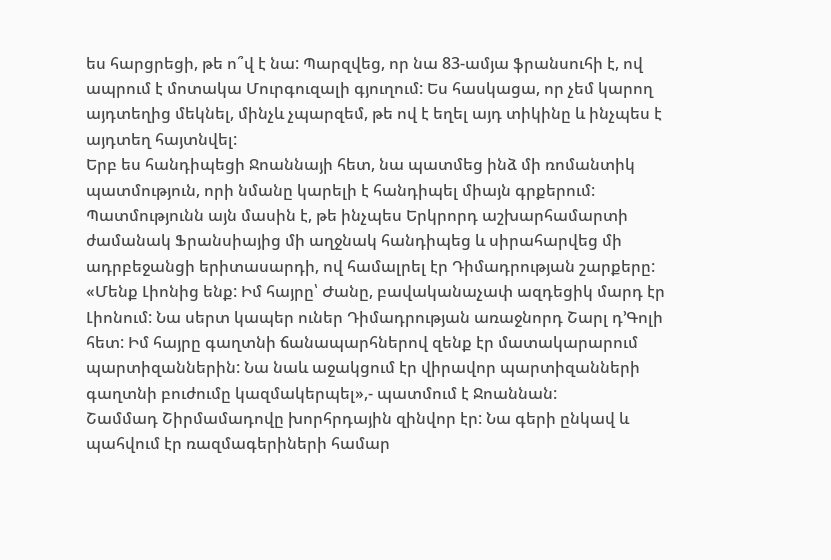ես հարցրեցի, թե ո՞վ է նա: Պարզվեց, որ նա 83-ամյա ֆրանսուհի է, ով ապրում է մոտակա Մուրգուզալի գյուղում: Ես հասկացա, որ չեմ կարող այդտեղից մեկնել, մինչև չպարզեմ, թե ով է եղել այդ տիկինը և ինչպես է այդտեղ հայտնվել:
Երբ ես հանդիպեցի Ջոաննայի հետ, նա պատմեց ինձ մի ռոմանտիկ պատմություն, որի նմանը կարելի է հանդիպել միայն գրքերում: Պատմությունն այն մասին է, թե ինչպես Երկրորդ աշխարհամարտի ժամանակ Ֆրանսիայից մի աղջնակ հանդիպեց և սիրահարվեց մի ադրբեջանցի երիտասարդի, ով համալրել էր Դիմադրության շարքերը:
«Մենք Լիոնից ենք: Իմ հայրը՝ Ժանը, բավականաչափ ազդեցիկ մարդ էր Լիոնում: Նա սերտ կապեր ուներ Դիմադրության առաջնորդ Շարլ դ’Գոլի հետ: Իմ հայրը գաղտնի ճանապարհներով զենք էր մատակարարում պարտիզաններին: Նա նաև աջակցում էր վիրավոր պարտիզանների գաղտնի բուժումը կազմակերպել»,- պատմում է Ջոաննան:
Շամմադ Շիրմամադովը խորհրդային զինվոր էր: Նա գերի ընկավ և պահվում էր ռազմագերիների համար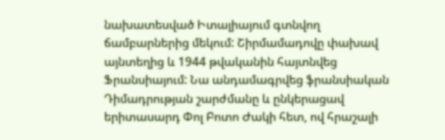նախատեսված Իտալիայում գտնվող ճամբարներից մեկում: Շիրմամադովը փախավ այնտեղից և 1944 թվականին հայտնվեց Ֆրանսիայում: Նա անդամագրվեց ֆրանսիական Դիմադրության շարժմանը և ընկերացավ երիտասարդ Փոլ Բոտո Ժակի հետ, ով հրաշալի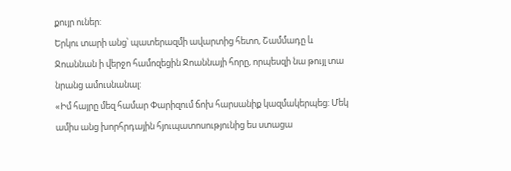քույր ուներ:
Երկու տարի անց՝ պատերազմի ավարտից հետո, Շամմադը և Ջոաննան ի վերջո համոզեցին Ջոաննայի հորը, որպեսզի նա թույլ տա նրանց ամուսնանալ:
«Իմ հայրը մեզ համար Փարիզում ճոխ հարսանիք կազմակերպեց: Մեկ ամիս անց խորհրդային հյուպատոսությունից ես ստացա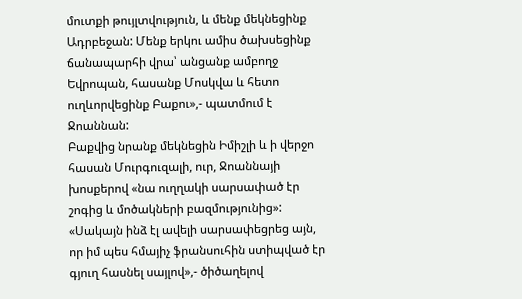մուտքի թույլտվություն, և մենք մեկնեցինք Ադրբեջան: Մենք երկու ամիս ծախսեցինք ճանապարհի վրա՝ անցանք ամբողջ Եվրոպան, հասանք Մոսկվա և հետո ուղևորվեցինք Բաքու»,- պատմում է Ջոաննան:
Բաքվից նրանք մեկնեցին Իմիշլի և ի վերջո հասան Մուրգուզալի, ուր, Ջոաննայի խոսքերով «նա ուղղակի սարսափած էր շոգից և մոծակների բազմությունից»:
«Սակայն ինձ էլ ավելի սարսափեցրեց այն, որ իմ պես հմայիչ ֆրանսուհին ստիպված էր գյուղ հասնել սայլով»,- ծիծաղելով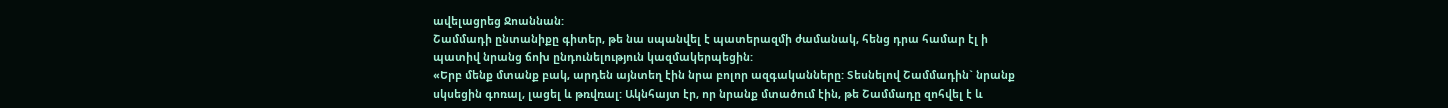ավելացրեց Ջոաննան:
Շամմադի ընտանիքը գիտեր, թե նա սպանվել է պատերազմի ժամանակ, հենց դրա համար էլ ի պատիվ նրանց ճոխ ընդունելություն կազմակերպեցին:
«Երբ մենք մտանք բակ, արդեն այնտեղ էին նրա բոլոր ազգականները: Տեսնելով Շամմադին` նրանք սկսեցին գոռալ, լացել և թռվռալ: Ակնհայտ էր, որ նրանք մտածում էին, թե Շամմադը զոհվել է և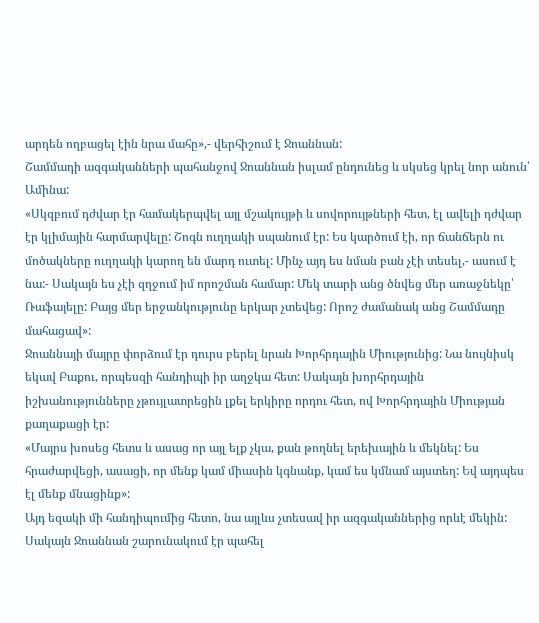արդեն ողբացել էին նրա մահը»,- վերհիշում է Ջոաննան:
Շամմադի ազգականների պահանջով Ջոաննան իսլամ ընդունեց և սկսեց կրել նոր անուն՝ Ամինա:
«Սկզբում դժվար էր համակերպվել այլ մշակույթի և սովորույթների հետ, էլ ավելի դժվար էր կլիմային հարմարվելը: Շոգն ուղղակի սպանում էր: Ես կարծում էի, որ ճանճերն ու մոծակները ուղղակի կարող են մարդ ուտել: Մինչ այդ ես նման բան չէի տեսել,- ասում է նա:- Սակայն ես չէի զղջում իմ որոշման համար: Մեկ տարի անց ծնվեց մեր առաջնեկը՝ Ռաֆայելը: Բայց մեր երջանկությունը երկար չտեվեց: Որոշ ժամանակ անց Շամմադը մահացավ»:
Ջոաննայի մայրը փորձում էր դուրս բերել նրան Խորհրդային Միությունից: Նա նույնիսկ եկավ Բաքու, որպեսզի հանդիպի իր աղջկա հետ: Սակայն խորհրդային իշխանությունները չթույլատրեցին լքել երկիրը որդու հետ, ով Խորհրդային Միության քաղաքացի էր:
«Մայրս խոսեց հետս և ասաց որ այլ ելք չկա, քան թողնել երեխային և մեկնել: Ես հրաժարվեցի, ասացի, որ մենք կամ միասին կգնանք, կամ ես կմնամ այստեղ: Եվ այդպես էլ մենք մնացինք»:
Այդ եզակի մի հանդիպումից հետո, նա այլևս չտեսավ իր ազգականներից որևէ մեկին: Սակայն Ջոաննան շարունակում էր պահել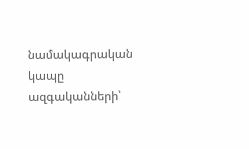նամակագրական կապը ազգականների՝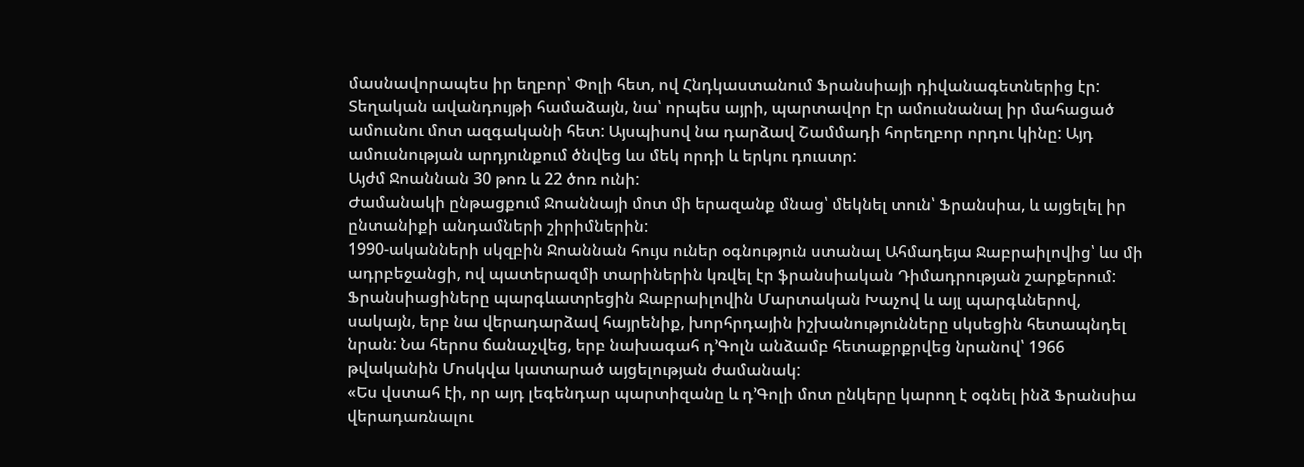մասնավորապես իր եղբոր՝ Փոլի հետ, ով Հնդկաստանում Ֆրանսիայի դիվանագետներից էր:
Տեղական ավանդույթի համաձայն, նա՝ որպես այրի, պարտավոր էր ամուսնանալ իր մահացած ամուսնու մոտ ազգականի հետ: Այսպիսով նա դարձավ Շամմադի հորեղբոր որդու կինը: Այդ ամուսնության արդյունքում ծնվեց ևս մեկ որդի և երկու դուստր:
Այժմ Ջոաննան 30 թոռ և 22 ծոռ ունի:
Ժամանակի ընթացքում Ջոաննայի մոտ մի երազանք մնաց՝ մեկնել տուն՝ Ֆրանսիա, և այցելել իր ընտանիքի անդամների շիրիմներին:
1990-ականների սկզբին Ջոաննան հույս ուներ օգնություն ստանալ Ահմադեյա Ջաբրաիլովից՝ ևս մի ադրբեջանցի, ով պատերազմի տարիներին կռվել էր ֆրանսիական Դիմադրության շարքերում:
Ֆրանսիացիները պարգևատրեցին Ջաբրաիլովին Մարտական Խաչով և այլ պարգևներով, սակայն, երբ նա վերադարձավ հայրենիք, խորհրդային իշխանությունները սկսեցին հետապնդել նրան: Նա հերոս ճանաչվեց, երբ նախագահ դ’Գոլն անձամբ հետաքրքրվեց նրանով՝ 1966 թվականին Մոսկվա կատարած այցելության ժամանակ:
«Ես վստահ էի, որ այդ լեգենդար պարտիզանը և դ’Գոլի մոտ ընկերը կարող է օգնել ինձ Ֆրանսիա վերադառնալու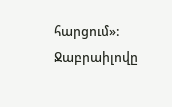հարցում»:
Ջաբրաիլովը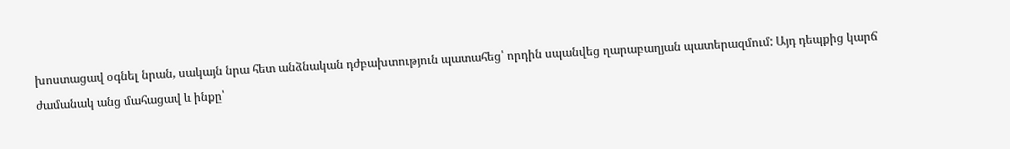խոստացավ օգնել նրան, սակայն նրա հետ անձնական դժբախտություն պատահեց՝ որդին սպանվեց ղարաբաղյան պատերազմում: Այդ դեպքից կարճ ժամանակ անց մահացավ և ինքը՝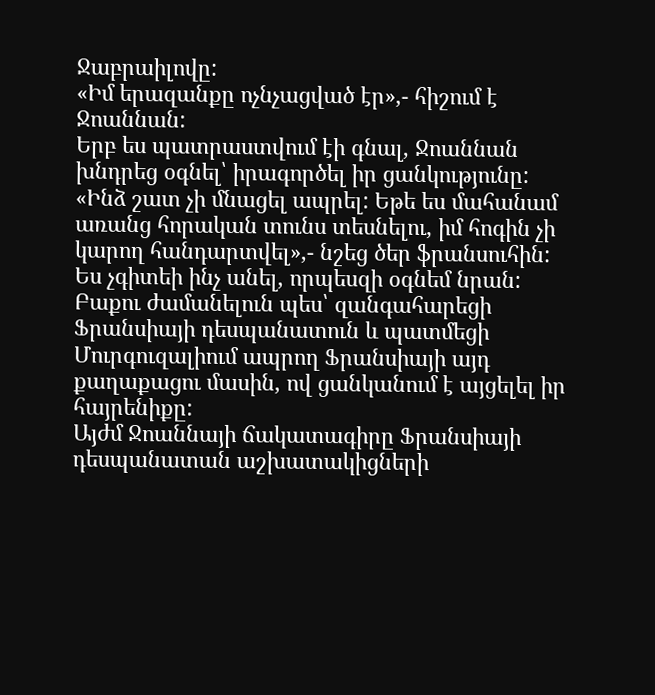Ջաբրաիլովը:
«Իմ երազանքը ոչնչացված էր»,- հիշում է Ջոաննան:
Երբ ես պատրաստվում էի գնալ, Ջոաննան խնդրեց օգնել՝ իրագործել իր ցանկությունը:
«Ինձ շատ չի մնացել ապրել: Եթե ես մահանամ առանց հորական տունս տեսնելու, իմ հոգին չի կարող հանդարտվել»,- նշեց ծեր ֆրանսուհին:
Ես չգիտեի ինչ անել, որպեսզի օգնեմ նրան: Բաքու ժամանելուն պես՝ զանգահարեցի Ֆրանսիայի դեսպանատուն և պատմեցի Մուրգուզալիում ապրող Ֆրանսիայի այդ քաղաքացու մասին, ով ցանկանում է այցելել իր հայրենիքը:
Այժմ Ջոաննայի ճակատագիրը Ֆրանսիայի դեսպանատան աշխատակիցների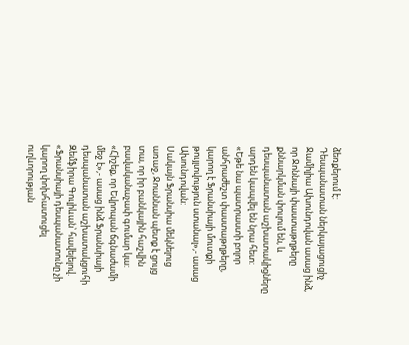ձեռքերում է:
Դեսպանատան ներկայացուցիչ Ջամիլիա Ախունդովան ասաց ինձ, որ Ջոննայի փաստաթղթերը քննարկման փուլում են, և դեսպանատան աշխատակիցները արդեն կապվել են նրա հետ:
«Եթե նա պատրաստի բոլոր անհրաժեշտ փաստաթղթերը, կարող է Ֆրանսիայի մուտքի թույլտվություն ստանալ»,- ասաց Ախունդովան:
Սակայն Ֆրանսիա մեկնելուց առաջ, Ջոաննան պետք է ցույց տա, որ իր բանկային հաշվին բավականաչափ գումար կա:
«Հիշեք, որ Եվրոպան ճգնաժամի մեջ է»,- ասաց ինձ Ֆրանսիայի դեսպանատան աշխատակցուհի Զեմֆիրա Գուլիևան՝ հավելելով. «Ֆրանսիայի դեսպանատունը չի կարող փոխհատուցել ուղևորության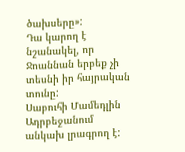ծախսերը»:
Դա կարող է նշանակել, որ Ջոաննան երբեք չի տեսնի իր հայրական տունը:
Սաբուհի Մամեդլին Ադրբեջանում անկախ լրագրող է: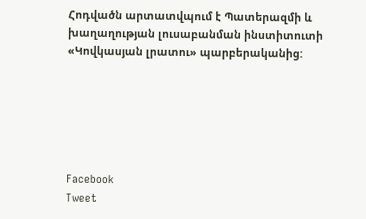Հոդվածն արտատվպում է Պատերազմի և խաղաղության լուսաբանման ինստիտուտի «Կովկասյան լրատու» պարբերականից:






Facebook
Tweet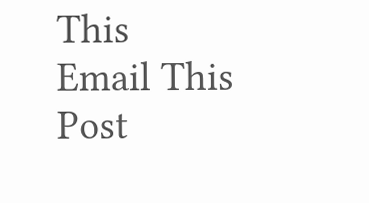This
Email This Post